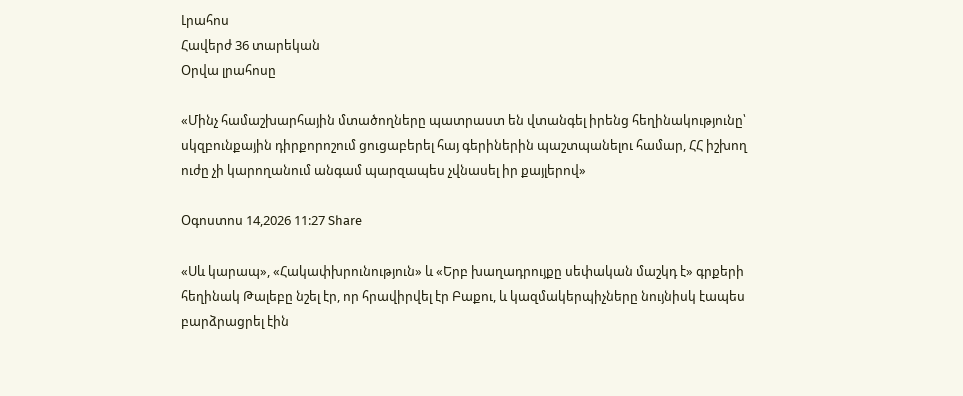Լրահոս
Հավերժ 36 տարեկան
Օրվա լրահոսը

«Մինչ համաշխարհային մտածողները պատրաստ են վտանգել իրենց հեղինակությունը՝ սկզբունքային դիրքորոշում ցուցաբերել հայ գերիներին պաշտպանելու համար, ՀՀ իշխող ուժը չի կարողանում անգամ պարզապես չվնասել իր քայլերով»

Օգոստոս 14,2026 11:27 Share

«Սև կարապ», «Հակափխրունություն» և «Երբ խաղադրույքը սեփական մաշկդ է» գրքերի հեղինակ Թալեբը նշել էր, որ հրավիրվել էր Բաքու, և կազմակերպիչները նույնիսկ էապես բարձրացրել էին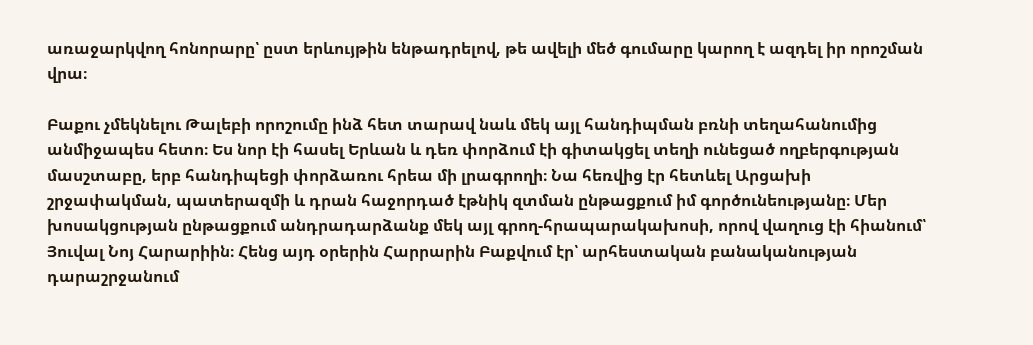առաջարկվող հոնորարը՝ ըստ երևույթին ենթադրելով, թե ավելի մեծ գումարը կարող է ազդել իր որոշման վրա։

Բաքու չմեկնելու Թալեբի որոշումը ինձ հետ տարավ նաև մեկ այլ հանդիպման բռնի տեղահանումից անմիջապես հետո։ Ես նոր էի հասել Երևան և դեռ փորձում էի գիտակցել տեղի ունեցած ողբերգության մասշտաբը, երբ հանդիպեցի փորձառու հրեա մի լրագրողի։ Նա հեռվից էր հետևել Արցախի շրջափակման, պատերազմի և դրան հաջորդած էթնիկ զտման ընթացքում իմ գործունեությանը։ Մեր խոսակցության ընթացքում անդրադարձանք մեկ այլ գրող-հրապարակախոսի, որով վաղուց էի հիանում՝ Յուվալ Նոյ Հարարիին։ Հենց այդ օրերին Հարրարին Բաքվում էր՝ արհեստական բանականության դարաշրջանում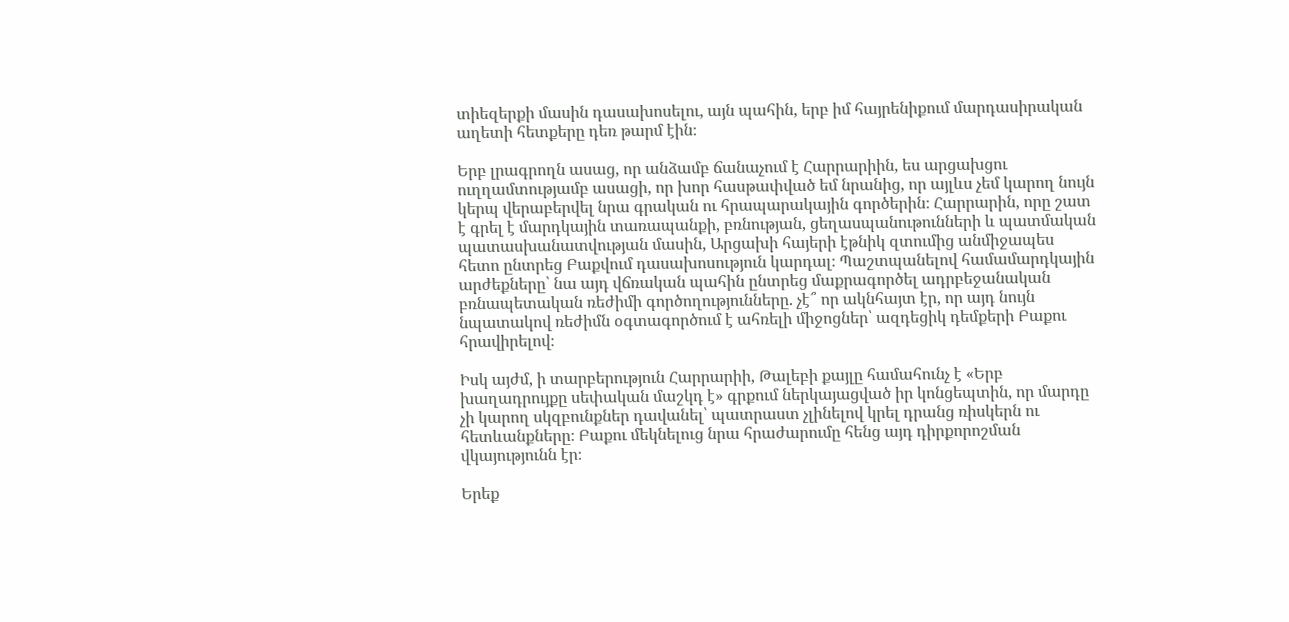տիեզերքի մասին դասախոսելու, այն պահին, երբ իմ հայրենիքում մարդասիրական աղետի հետքերը դեռ թարմ էին։

Երբ լրագրողն ասաց, որ անձամբ ճանաչում է Հարրարիին, ես արցախցու ուղղամտությամբ ասացի, որ խոր հասթափված եմ նրանից, որ այլևս չեմ կարող նույն կերպ վերաբերվել նրա գրական ու հրապարակային գործերին։ Հարրարին, որը շատ է գրել է մարդկային տառապանքի, բռնության, ցեղասպանութունների և պատմական պատասխանատվության մասին, Արցախի հայերի էթնիկ զտումից անմիջապես հետո ընտրեց Բաքվում դասախոսություն կարդալ։ Պաշտպանելով համամարդկային արժեքները՝ նա այդ վճռական պահին ընտրեց մաքրագործել ադրբեջանական բռնապետական ռեժիմի գործողությունները. չէ՞ որ ակնհայտ էր, որ այդ նույն նպատակով ռեժիմն օգտագործում է ահռելի միջոցներ՝ ազդեցիկ դեմքերի Բաքու հրավիրելով։

Իսկ այժմ, ի տարբերություն Հարրարիի, Թալեբի քայլը համահունչ է «Երբ խաղադրույքը սեփական մաշկդ է» գրքում ներկայացված իր կոնցեպտին, որ մարդը չի կարող սկզբունքներ դավանել՝ պատրաստ չլինելով կրել դրանց ռիսկերն ու հետևանքները։ Բաքու մեկնելուց նրա հրաժարումը հենց այդ դիրքորոշման վկայությունն էր։

Երեք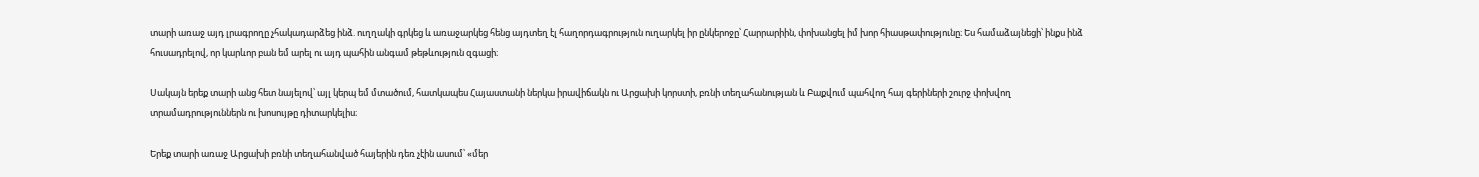տարի առաջ այդ լրագրողը չհակադարձեց ինձ. ուղղակի գրկեց և առաջարկեց հենց այդտեղ էլ հաղորդագրություն ուղարկել իր ընկերոջը՝ Հարրարիին, փոխանցել իմ խոր հիասթափությունը։ Ես համաձայնեցի՝ ինքս ինձ հուսադրելով, որ կարևոր բան եմ արել ու այդ պահին անգամ թեթևություն զգացի։

Սակայն երեք տարի անց հետ նայելով՝ այլ կերպ եմ մտածում, հատկապես Հայաստանի ներկա իրավիճակն ու Արցախի կորստի, բռնի տեղահանության և Բաքվում պահվող հայ գերիների շուրջ փոխվող տրամադրություններն ու խոսույթը դիտարկելիս։

Երեք տարի առաջ Արցախի բռնի տեղահանված հայերին դեռ չէին ասում՝ «մեր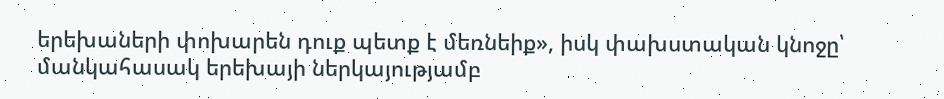երեխաների փոխարեն դուք պետք է մեռնեիք», իսկ փախստական կնոջը՝ մանկահասակ երեխայի ներկայությամբ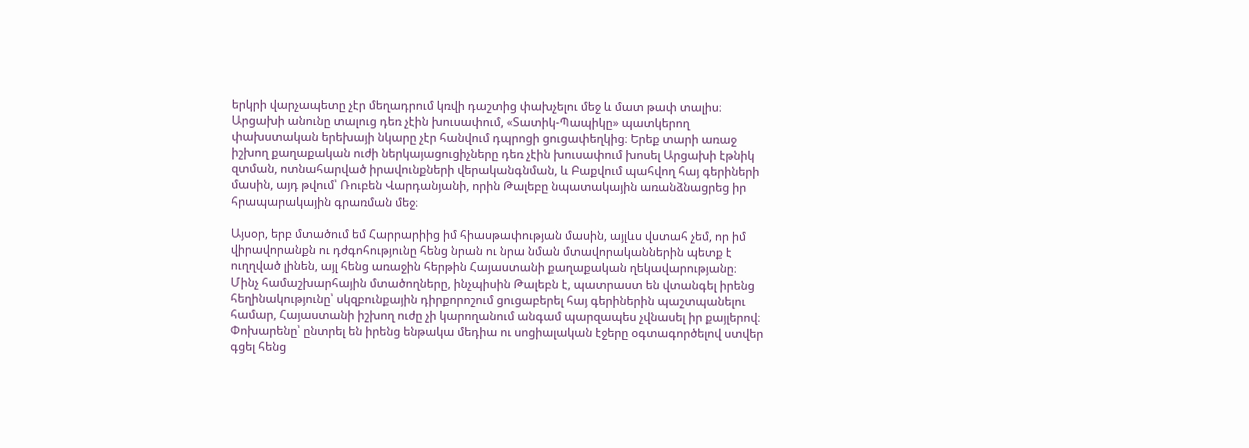երկրի վարչապետը չէր մեղադրում կռվի դաշտից փախչելու մեջ և մատ թափ տալիս։ Արցախի անունը տալուց դեռ չէին խուսափում, «Տատիկ-Պապիկը» պատկերող փախստական երեխայի նկարը չէր հանվում դպրոցի ցուցափեղկից։ Երեք տարի առաջ իշխող քաղաքական ուժի ներկայացուցիչները դեռ չէին խուսափում խոսել Արցախի էթնիկ զտման, ոտնահարված իրավունքների վերականգնման, և Բաքվում պահվող հայ գերիների մասին, այդ թվում՝ Ռուբեն Վարդանյանի, որին Թալեբը նպատակային առանձնացրեց իր հրապարակային գրառման մեջ։

Այսօր, երբ մտածում եմ Հարրարիից իմ հիասթափության մասին, այլևս վստահ չեմ, որ իմ վիրավորանքն ու դժգոհությունը հենց նրան ու նրա նման մտավորականներին պետք է ուղղված լինեն, այլ հենց առաջին հերթին Հայաստանի քաղաքական ղեկավարությանը։ Մինչ համաշխարհային մտածողները, ինչպիսին Թալեբն է, պատրաստ են վտանգել իրենց հեղինակությունը՝ սկզբունքային դիրքորոշում ցուցաբերել հայ գերիներին պաշտպանելու համար, Հայաստանի իշխող ուժը չի կարողանում անգամ պարզապես չվնասել իր քայլերով։ Փոխարենը՝ ընտրել են իրենց ենթակա մեդիա ու սոցիալական էջերը օգտագործելով ստվեր գցել հենց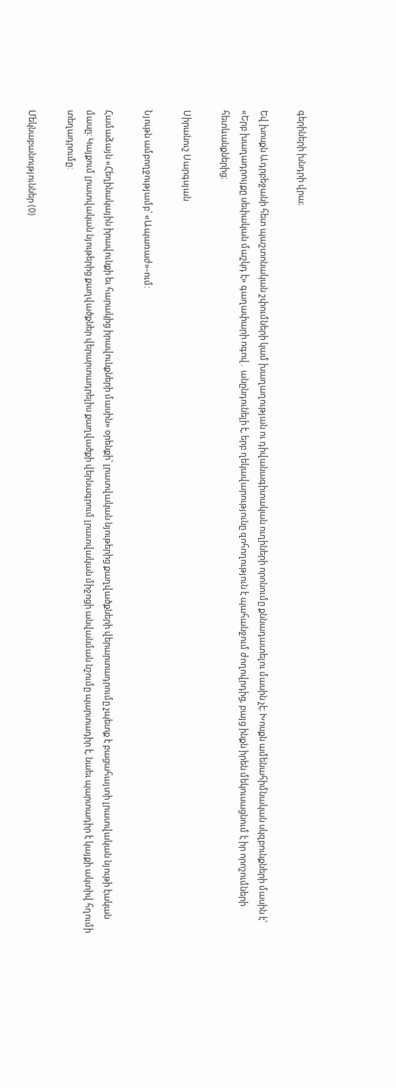գերիների խնդրի վրա։

Եվ խոսքն Ադրբեջանի հետ պաշտոնական շփումների կամ խաղաղության ու դիվանագիտական ուղիների որոնումը քննադատելու մասին չէ։ Խոսքն ամենահիմնական սկզբունքների մասին է՝ «Երբ խաղադրույքը սեփական մաշկդ է» գաղափարի ոգով․ անընդունելի է, երբ ղեկավարությունը զոհողություն է պահանջում ժողովրդից, բայց ինքն իրեն մեկուսացնում է իր որոշումների հետևանքներից։

Սիրանուշ Սարգսյան

Նյութն ամբողջությամբ՝ «Ապառաժ»-ում:

Համաձայն «Հեղինակային իրավունքի եւ հարակից իրավունքների մասին» օրենքի՝ լրատվական նյութերից քաղվածքների վերարտադրումը չպետք է բացահայտի լրատվական նյութի էական մասը: Կայքում լրատվական նյութերից քաղվածքներ վերարտադրելիս քաղվածքի վերնագրում լրատվական միջոցի անվանման նշումը պարտադիր է, նաեւ պարտադիր է կայքի ակտիվ հղումի տեղադրումը:

Մեկնաբանություններ (0)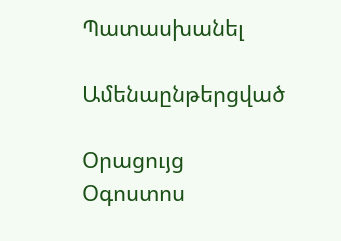Պատասխանել

Ամենաընթերցված

Օրացույց
Օգոստոս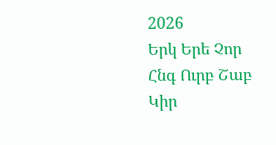2026
Երկ Երե Չոր Հնգ Ուրբ Շաբ Կիր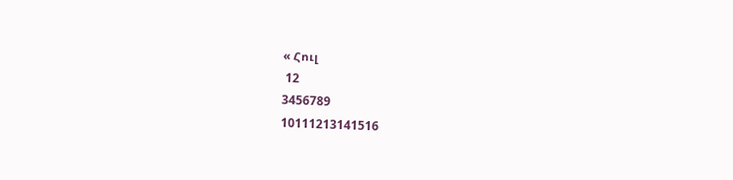« Հուլ
 12
3456789
10111213141516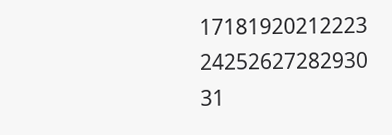17181920212223
24252627282930
31